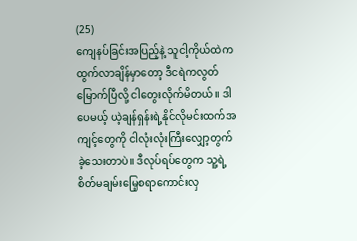(25)
ကျေနပ်ခြင်းအပြည့်နဲ့ သူငါ့ကိုယ်ထဲကထွက်လာချိန်မှာတော့ ဒီငရဲကလွတ်မြောက်ပြီလို့ ငါတွေးလိုက်မိတယ်။ ဒါပေမယ့် ယဲ့ချန်ရှန်းရဲ့နိုင်လိုမင်းထက်အကျင့်တွေကို ငါလုံးလုံးကြီးလျှော့တွက်ခဲ့သေးတာပဲ။ ဒီလုပ်ရပ်တွေက သူ့ရဲ့စိတ်မချမ်းမြေ့စရာကောင်းလှ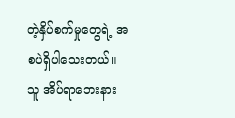တဲ့နှိပ်စက်မှုတွေရဲ့ အစပဲရှိပါသေးတယ်။
သူ အိပ်ရာဘေးနား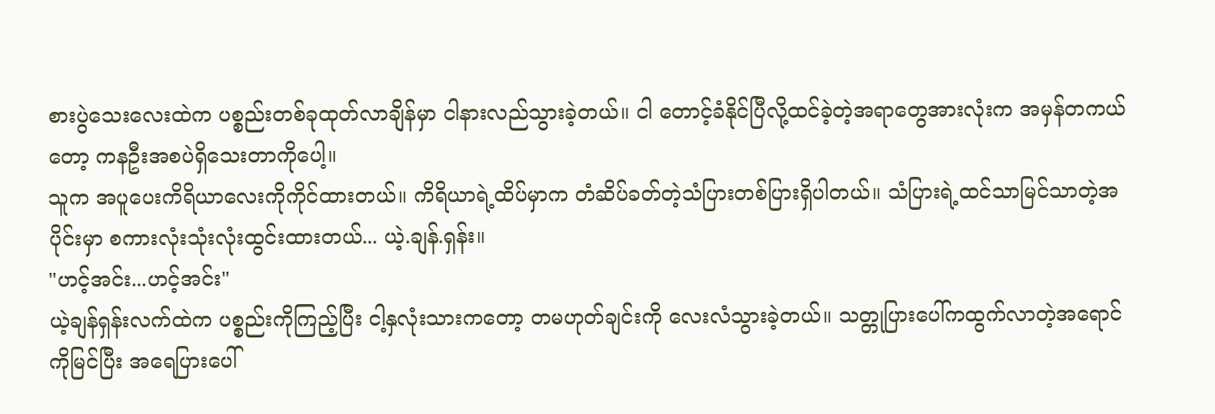စားပွဲသေးလေးထဲက ပစ္စည်းတစ်ခုထုတ်လာချိန်မှာ ငါနားလည်သွားခဲ့တယ်။ ငါ တောင့်ခံနိုင်ပြီလို့ထင်ခဲ့တဲ့အရာတွေအားလုံးက အမှန်တကယ်တော့ ကနဦးအစပဲရှိသေးတာကိုပေါ့။
သူက အပူပေးကိရိယာလေးကိုကိုင်ထားတယ်။ ကိရိယာရဲ့ထိပ်မှာက တံဆိပ်ခတ်တဲ့သံပြားတစ်ပြားရှိပါတယ်။ သံပြားရဲ့ထင်သာမြင်သာတဲ့အပိုင်းမှာ စကားလုံးသုံးလုံးထွင်းထားတယ်... ယဲ့.ချန်.ရှန်း။
"ဟင့်အင်း...ဟင့်အင်း"
ယဲ့ချန်ရှန်းလက်ထဲက ပစ္စည်းကိုကြည့်ပြီး ငါ့နှလုံးသားကတော့ တမဟုတ်ချင်းကို လေးလံသွားခဲ့တယ်။ သတ္တုပြားပေါ်ကထွက်လာတဲ့အရောင်ကိုမြင်ပြီး အရေပြားပေါ်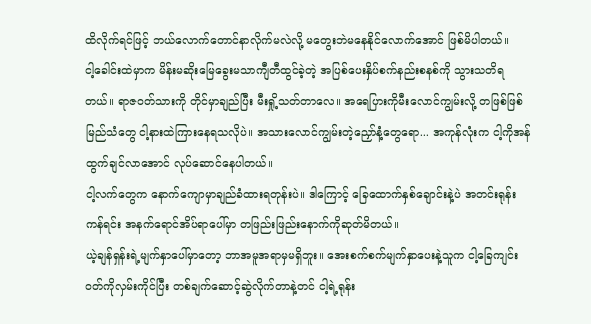ထိလိုက်ရင်ဖြင့် ဘယ်လောက်တောင်နာလိုက်မလဲလို့ မတွေးဘဲမနေနိုင်လောက်အောင် ဖြစ်မိပါတယ်။
ငါ့ခေါင်းထဲမှာက မိန်းမဆိုးမြေခွေးမသာကျီတီထွင်ခဲ့တဲ့ အပြစ်ပေးနှိပ်စက်နည်းစနစ်ကို သွားသတိရတယ်။ ရာဇဝတ်သားကို တိုင်မှာချည်ပြီး မီးရှို့သတ်တာလေ။ အရေပြားကိုမီးလောင်ကျွမ်းလို့ တဖြစ်ဖြစ်မြည်သံတွေ ငါ့နားထဲကြားနေရသလိုပဲ။ အသားလောင်ကျွမ်းတဲ့ညှော်နံ့တွေရော... အကုန်လုံးက ငါ့ကိုအန်ထွက်ချင်လာအောင် လုပ်ဆောင်နေပါတယ်။
ငါ့လက်တွေက နောက်ကျောမှာချည်ခံထားရတုန်းပဲ။ ဒါကြောင့် ခြေထောက်နှစ်ချောင်းနဲ့ပဲ အတင်းရုန်းကန်ရင်း အနက်ရောင်အိပ်ရာပေါ်မှာ တဖြည်းဖြည်းနောက်ကိုဆုတ်မိတယ်။
ယဲ့ချန်ရှန်းရဲ့မျက်နှာပေါ်မှာတော့ ဘာအမူအရာမှမရှိဘူး။ အေးစက်စက်မျက်နှာပေးနဲ့သူက ငါ့ခြေကျင်းဝတ်ကိုလှမ်းကိုင်ပြီး တစ်ချက်ဆောင့်ဆွဲလိုက်တာနဲ့တင် ငါ့ရဲ့ရုန်း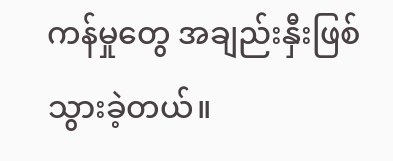ကန်မှုတွေ အချည်းနှီးဖြစ်သွားခဲ့တယ်။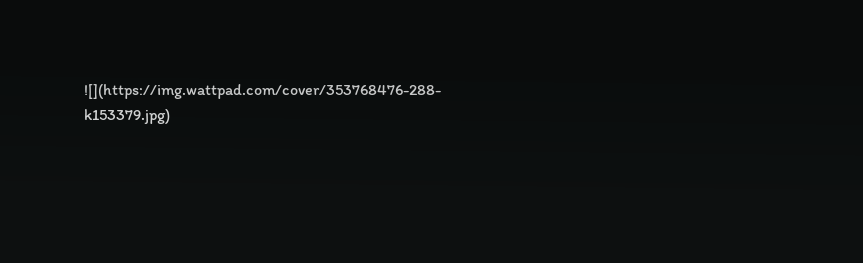![](https://img.wattpad.com/cover/353768476-288-k153379.jpg)